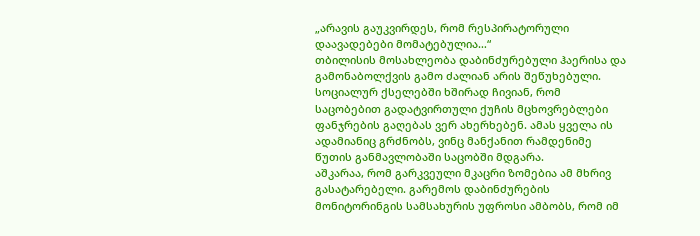„არავის გაუკვირდეს, რომ რესპირატორული დაავადებები მომატებულია…“
თბილისის მოსახლეობა დაბინძურებული ჰაერისა და გამონაბოლქვის გამო ძალიან არის შეწუხებული. სოციალურ ქსელებში ხშირად ჩივიან, რომ საცობებით გადატვირთული ქუჩის მცხოვრებლები ფანჯრების გაღებას ვერ ახერხებენ. ამას ყველა ის ადამიანიც გრძნობს, ვინც მანქანით რამდენიმე წუთის განმავლობაში საცობში მდგარა.
აშკარაა, რომ გარკვეული მკაცრი ზომებია ამ მხრივ გასატარებელი. გარემოს დაბინძურების მონიტორინგის სამსახურის უფროსი ამბობს, რომ იმ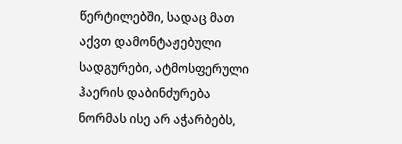წერტილებში, სადაც მათ აქვთ დამონტაჟებული სადგურები, ატმოსფერული ჰაერის დაბინძურება ნორმას ისე არ აჭარბებს,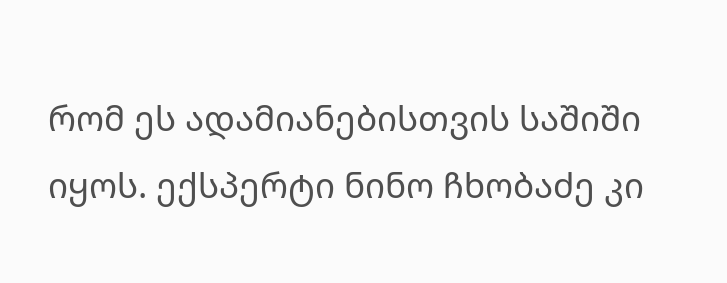რომ ეს ადამიანებისთვის საშიში იყოს. ექსპერტი ნინო ჩხობაძე კი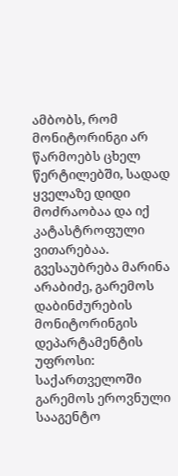ამბობს, რომ მონიტორინგი არ წარმოებს ცხელ წერტილებში, სადად ყველაზე დიდი მოძრაობაა და იქ კატასტროფული ვითარებაა.
გვესაუბრება მარინა არაბიძე, გარემოს დაბინძურების მონიტორინგის დეპარტამენტის უფროსი:
საქართველოში გარემოს ეროვნული სააგენტო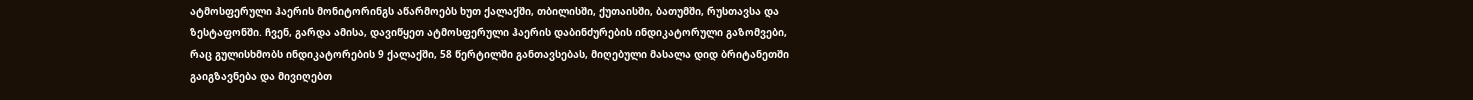ატმოსფერული ჰაერის მონიტორინგს აწარმოებს ხუთ ქალაქში, თბილისში, ქუთაისში, ბათუმში, რუსთავსა და ზესტაფონში. ჩვენ, გარდა ამისა, დავიწყეთ ატმოსფერული ჰაერის დაბინძურების ინდიკატორული გაზომვები, რაც გულისხმობს ინდიკატორების 9 ქალაქში, 58 წერტილში განთავსებას, მიღებული მასალა დიდ ბრიტანეთში გაიგზავნება და მივიღებთ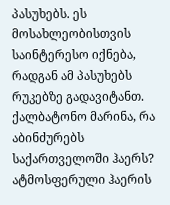პასუხებს. ეს მოსახლეობისთვის საინტერესო იქნება, რადგან ამ პასუხებს რუკებზე გადავიტანთ.
ქალბატონო მარინა, რა აბინძურებს საქართველოში ჰაერს?
ატმოსფერული ჰაერის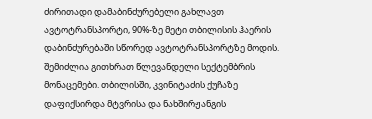ძირითადი დამაბინძურებელი გახლავთ ავტოტრანსპორტი, 90%-ზე მეტი თბილისის ჰაერის დაბინძურებაში სწორედ ავტოტრანსპორტზე მოდის. შემიძლია გითხრათ წლევანდელი სექტემბრის მონაცემები. თბილისში, კვინიტაძის ქუჩაზე დაფიქსირდა მტვრისა და ნახშირჟანგის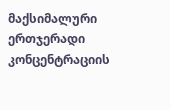მაქსიმალური ერთჯერადი კონცენტრაციის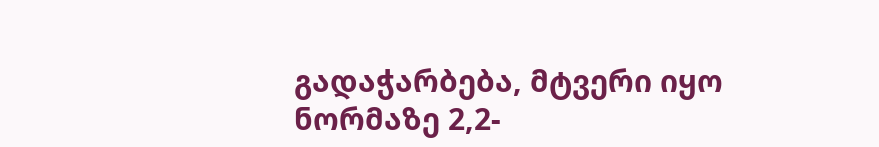გადაჭარბება, მტვერი იყო ნორმაზე 2,2-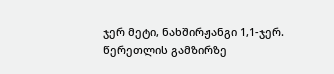ჯერ მეტი, ნახშირჟანგი 1,1-ჯერ. წერეთლის გამზირზე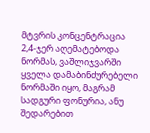მტვრის კონცენტრაცია 2,4-ჯერ აღემატებოდა ნორმას, ვაშლიჯვარში ყველა დამაბინძურებელი ნორმაში იყო, მაგრამ სადგური ფონურია, ანუ შედარებით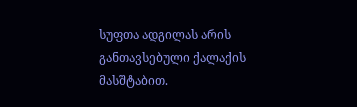სუფთა ადგილას არის განთავსებული ქალაქის მასშტაბით.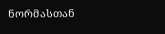ნორმასთან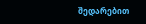შედარებით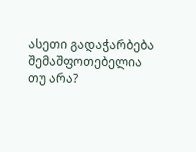ასეთი გადაჭარბება შემაშფოთებელია თუ არა?